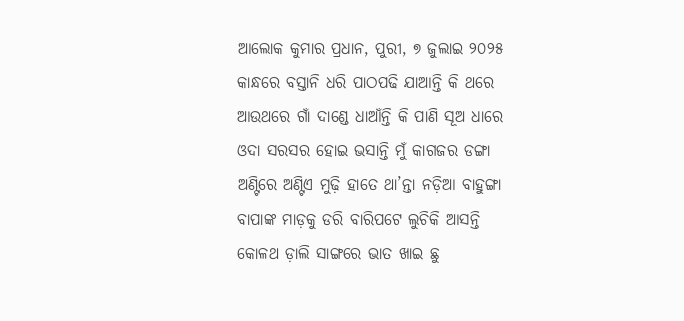ଆଲୋକ କୁମାର ପ୍ରଧାନ, ପୁରୀ, ୭ ଜୁଲାଇ ୨୦୨୫
କାନ୍ଧରେ ବସ୍ତାନି ଧରି ପାଠପଢି ଯାଆନ୍ତି କି ଥରେ
ଆଉଥରେ ଗାଁ ଦାଣ୍ଡେ ଧାଆଁନ୍ତି କି ପାଣି ସୂଅ ଧାରେ
ଓଦା ସରସର ହୋଇ ଭସାନ୍ତି ମୁଁ କାଗଜର ଡଙ୍ଗା
ଅଣ୍ଟିରେ ଅଣ୍ଟିଏ ମୁଢ଼ି ହାତେ ଥା’ନ୍ତା ନଡ଼ିଆ ବାହୁଙ୍ଗା
ବାପାଙ୍କ ମାଡ଼କୁ ଡରି ବାରିପଟେ ଲୁଚିକି ଆସନ୍ତି
କୋଳଥ ଡ଼ାଲି ସାଙ୍ଗରେ ଭାତ ଖାଇ ଛୁ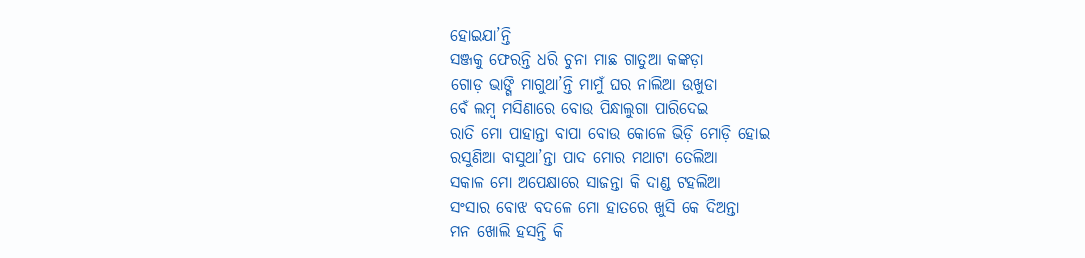ହୋଇଯା’ନ୍ତି
ସଞ୍ଜକୁ ଫେରନ୍ତି ଧରି ଚୁନା ମାଛ ଗାତୁଆ କଙ୍କଡ଼ା
ଗୋଡ଼ ଭାଙ୍ଗି ମାଗୁଥା’ନ୍ତି ମାମୁଁ ଘର ନାଲିଆ ଉଖୁଡା
ବେଁ ଲମ୍ବ ମସିଣାରେ ବୋଉ ପିନ୍ଧାଲୁଗା ପାରିଦେଇ
ରାତି ମୋ ପାହାନ୍ତା ବାପା ବୋଉ କୋଳେ ଭିଡ଼ି ମୋଡ଼ି ହୋଇ
ରସୁଣିଆ ବାସୁଥା’ନ୍ତା ପାଦ ମୋର ମଥାଟା ତେଲିଆ
ସକାଳ ମୋ ଅପେକ୍ଷାରେ ସାଜନ୍ତା କି ଦାଣ୍ଡ ଟହଲିଆ
ସଂସାର ବୋଝ ବଦଳେ ମୋ ହାତରେ ଖୁସି କେ ଦିଅନ୍ତା
ମନ ଖୋଲି ହସନ୍ତି କି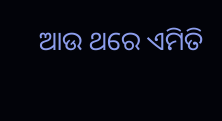ଆଉ ଥରେ ଏମିତି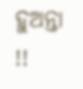ହୁଅନ୍ତା !!